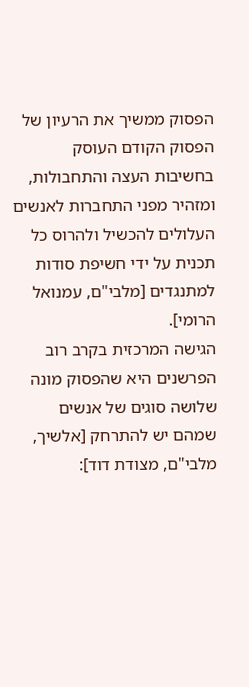הפסוק ממשיך את הרעיון של הפסוק הקודם העוסק בחשיבות העצה והתחבולות, ומזהיר מפני התחברות לאנשים העלולים להכשיל ולהרוס כל תכנית על ידי חשיפת סודות למתנגדים [מלבי"ם, עמנואל הרומי].
הגישה המרכזית בקרב רוב הפרשנים היא שהפסוק מונה שלושה סוגים של אנשים שמהם יש להתרחק [אלשיך, מלבי"ם, מצודת דוד]: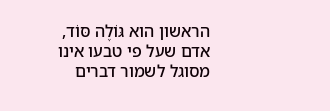הראשון הוא גּוֹלֶה סּוֹד, אדם שעל פי טבעו אינו מסוגל לשמור דברים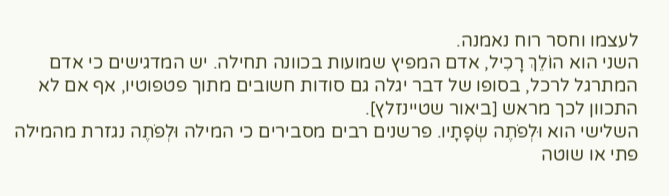לעצמו וחסר רוח נאמנה.
השני הוא הוֹלֵךְ רָכִיל, אדם המפיץ שמועות בכוונה תחילה. יש המדגישים כי אדם המתרגל לרכל, בסופו של דבר יגלה גם סודות חשובים מתוך פטפוטיו, אף אם לא התכוון לכך מראש [ביאור שטיינזלץ].
השלישי הוא וּלְפֹתֶה שְׂפָתָיו. פרשנים רבים מסבירים כי המילה וּלְפֹתֶה נגזרת מהמילה פתי או שוטה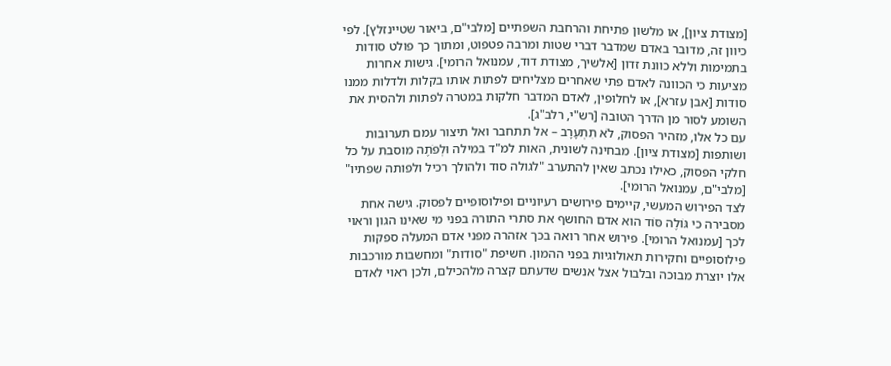[מצודת ציון], או מלשון פתיחת והרחבת השפתיים [מלבי"ם, ביאור שטיינזלץ]. לפי כיוון זה, מדובר באדם שמדבר דברי שטות ומרבה פטפוט, ומתוך כך פולט סודות בתמימות וללא כוונת זדון [אלשיך, מצודת דוד, עמנואל הרומי]. גישות אחרות מציעות כי הכוונה לאדם פתי שאחרים מצליחים לפתות אותו בקלות ולדלות ממנו סודות [אבן עזרא], או לחלופין, לאדם המדבר חלקות במטרה לפתות ולהסית את השומע לסור מן הדרך הטובה [רש"י, רלב"ג].
עם כל אלו, מזהיר הפסוק, לֹא תִתְעָרָב – אל תתחבר ואל תיצור עמם תערובות ושותפות [מצודת ציון]. מבחינה לשונית, האות למ"ד במילה וּלְפֹתֶה מוסבת על כל חלקי הפסוק, כאילו נכתב שאין להתערב "לגולה סוד ולהולך רכיל ולפותה שפתיו" [מלבי"ם, עמנואל הרומי].
לצד הפירוש המעשי, קיימים פירושים רעיוניים ופילוסופיים לפסוק. גישה אחת מסבירה כי גּוֹלֶה סּוֹד הוא אדם החושף את סתרי התורה בפני מי שאינו הגון וראוי לכך [עמנואל הרומי]. פירוש אחר רואה בכך אזהרה מפני אדם המעלה ספקות פילוסופיים וחקירות תאולוגיות בפני ההמון. חשיפת "סודות" ומחשבות מורכבות אלו יוצרת מבוכה ובלבול אצל אנשים שדעתם קצרה מלהכילם, ולכן ראוי לאדם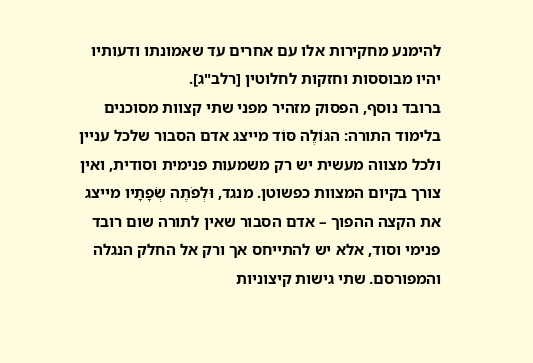להימנע מחקירות אלו עם אחרים עד שאמונתו ודעותיו יהיו מבוססות וחזקות לחלוטין [רלב"ג].
ברובד נוסף, הפסוק מזהיר מפני שתי קצוות מסוכנים בלימוד התורה: הגּוֹלֶה סּוֹד מייצג אדם הסבור שלכל עניין ולכל מצווה מעשית יש רק משמעות פנימית וסודית, ואין צורך בקיום המצוות כפשוטן. מנגד, וּלְפֹתֶה שְׂפָתָיו מייצג את הקצה ההפוך – אדם הסבור שאין לתורה שום רובד פנימי וסוד, אלא יש להתייחס אך ורק אל החלק הנגלה והמפורסם. שתי גישות קיצוניות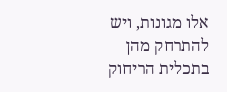אלו מגונות, ויש להתרחק מהן בתכלית הריחוק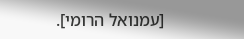[עמנואל הרומי].